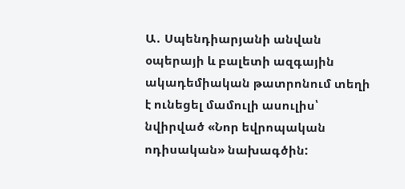Ա․ Սպենդիարյանի անվան օպերայի և բալետի ազգային ակադեմիական թատրոնում տեղի է ունեցել մամուլի ասուլիս՝ նվիրված «Նոր եվրոպական ոդիսական» նախագծին: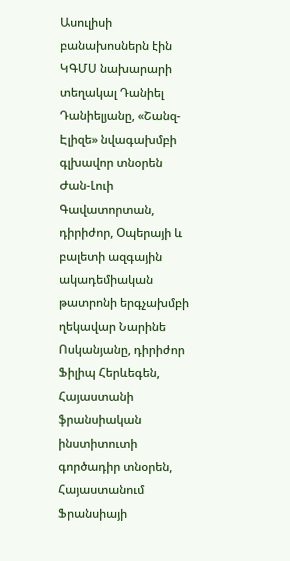Ասուլիսի բանախոսներն էին ԿԳՄՍ նախարարի տեղակալ Դանիել Դանիելյանը, «Շանզ-Էլիզե» նվագախմբի գլխավոր տնօրեն Ժան-Լուի Գավատորտան, դիրիժոր, Օպերայի և բալետի ազգային ակադեմիական թատրոնի երգչախմբի ղեկավար Նարինե Ոսկանյանը, դիրիժոր Ֆիլիպ Հերևեգեն, Հայաստանի ֆրանսիական ինստիտուտի գործադիր տնօրեն, Հայաստանում Ֆրանսիայի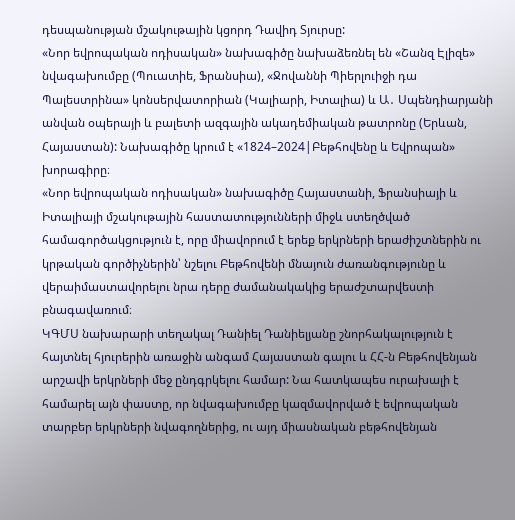դեսպանության մշակութային կցորդ Դավիդ Տյուրսը:
«Նոր եվրոպական ոդիսական» նախագիծը նախաձեռնել են «Շանզ Էլիզե» նվագախումբը (Պուատիե, Ֆրանսիա), «Ջովաննի Պիերլուիջի դա Պալեստրինա» կոնսերվատորիան (Կալիարի, Իտալիա) և Ա․ Սպենդիարյանի անվան օպերայի և բալետի ազգային ակադեմիական թատրոնը (Երևան, Հայաստան): Նախագիծը կրում է «1824–2024|Բեթհովենը և Եվրոպան» խորագիրը։
«Նոր եվրոպական ոդիսական» նախագիծը Հայաստանի, Ֆրանսիայի և Իտալիայի մշակութային հաստատությունների միջև ստեղծված համագործակցություն է, որը միավորում է երեք երկրների երաժիշտներին ու կրթական գործիչներին՝ նշելու Բեթհովենի մնայուն ժառանգությունը և վերաիմաստավորելու նրա դերը ժամանակակից երաժշտարվեստի բնագավառում։
ԿԳՄՍ նախարարի տեղակալ Դանիել Դանիելյանը շնորհակալություն է հայտնել հյուրերին առաջին անգամ Հայաստան գալու և ՀՀ-ն Բեթհովենյան արշավի երկրների մեջ ընդգրկելու համար: Նա հատկապես ուրախալի է համարել այն փաստը, որ նվագախումբը կազմավորված է եվրոպական տարբեր երկրների նվագողներից, ու այդ միասնական բեթհովենյան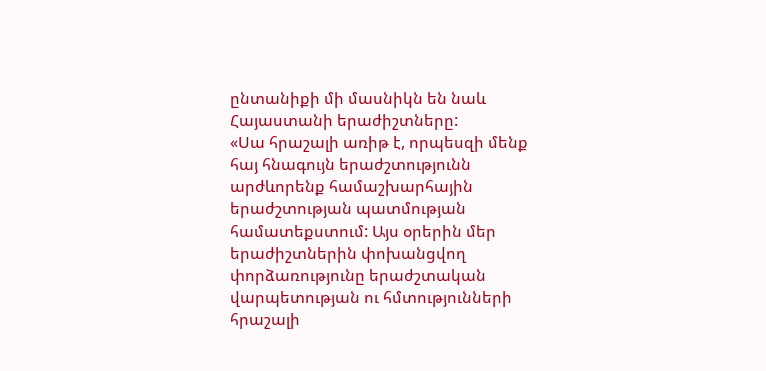ընտանիքի մի մասնիկն են նաև Հայաստանի երաժիշտները:
«Սա հրաշալի առիթ է, որպեսզի մենք հայ հնագույն երաժշտությունն արժևորենք համաշխարհային երաժշտության պատմության համատեքստում: Այս օրերին մեր երաժիշտներին փոխանցվող փորձառությունը երաժշտական վարպետության ու հմտությունների հրաշալի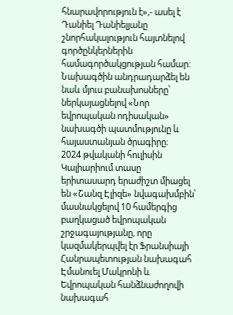հնարավորություն է»,- ասել է Դանիել Դանիելյանը շնորհակալություն հայտնելով գործընկերներին համագործակցության համար:
Նախագծին անդրադարձել են նաև մյուս բանախոսները՝ ներկայացնելով «Նոր եվրոպական ոդիսական» նախագծի պատմությունը և հայաստանյան ծրագիրը։
2024 թվականի հուլիսին Կալիարիում տասը երիտասարդ երաժիշտ միացել են «Շանզ Էլիզե» նվագախմբին՝ մասնակցելով 10 համերգից բաղկացած եվրոպական շրջագայությանը, որը կազմակերպվել էր Ֆրանսիայի Հանրապետության նախագահ Էմանուել Մակրոնի և Եվրոպական հանձնաժողովի նախագահ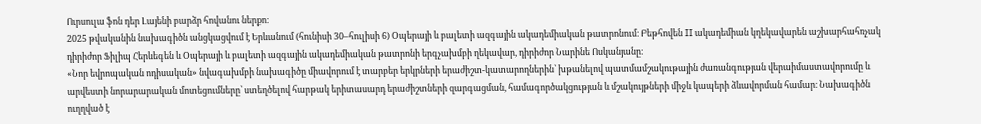Ուրսուլա ֆոն դեր Լայենի բարձր հովանու ներքո։
2025 թվականին նախագիծն անցկացվում է Երևանում (հունիսի 30–հուլիսի 6) Օպերայի և բալետի ազգային ակադեմիական թատրոնում։ Բեթհովեն II ակադեմիան կղեկավարեն աշխարհահռչակ դիրիժոր Ֆիլիպ Հերևեգեն և Օպերայի և բալետի ազգային ակադեմիական թատրոնի երգչախմբի ղեկավար, դիրիժոր Նարինե Ոսկանյանը։
«Նոր եվրոպական ոդիսական» նվագախմբի նախագիծը միավորում է տարբեր երկրների երաժիշտ-կատարողներին՝ խթանելով պատմամշակութային ժառանգության վերաիմաստավորումը և արվեստի նորարարական մոտեցումները՝ ստեղծելով հարթակ երիտասարդ երաժիշտների զարգացման, համագործակցության և մշակույթների միջև կապերի ձևավորման համար։ Նախագիծն ուղղված է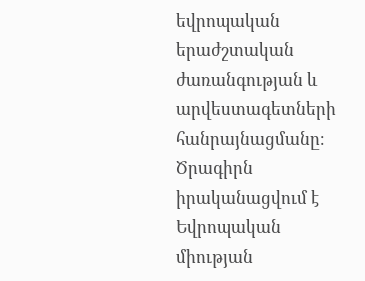եվրոպական երաժշտական ժառանգության և արվեստագետների հանրայնացմանը։
Ծրագիրն իրականացվում է Եվրոպական միության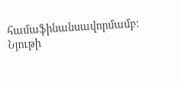համաֆինանսավորմամբ:
Նյութի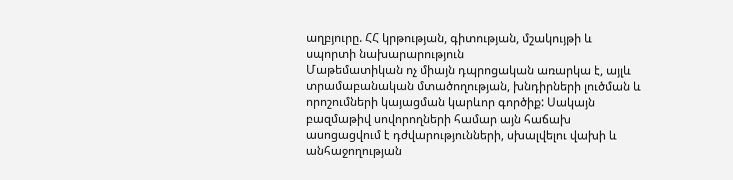աղբյուրը. ՀՀ կրթության, գիտության, մշակույթի և սպորտի նախարարություն
Մաթեմատիկան ոչ միայն դպրոցական առարկա է, այլև տրամաբանական մտածողության, խնդիրների լուծման և որոշումների կայացման կարևոր գործիք: Սակայն բազմաթիվ սովորողների համար այն հաճախ ասոցացվում է դժվարությունների, սխալվելու վախի և անհաջողության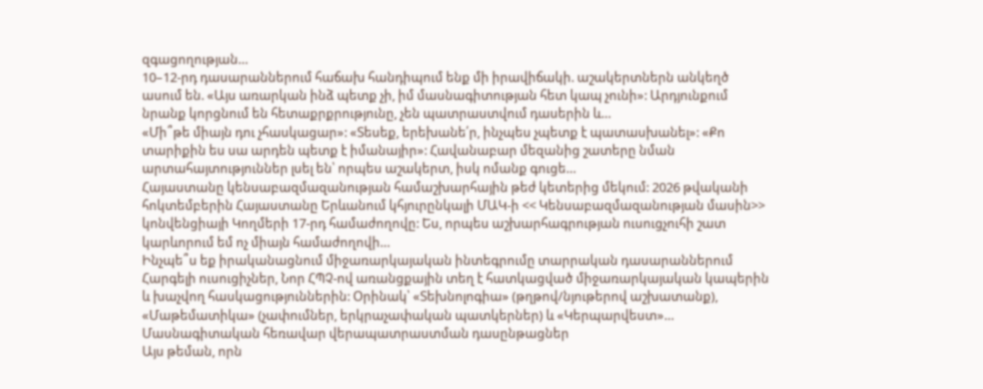զգացողության…
10–12-րդ դասարաններում հաճախ հանդիպում ենք մի իրավիճակի. աշակերտներն անկեղծ ասում են. «Այս առարկան ինձ պետք չի, իմ մասնագիտության հետ կապ չունի»: Արդյունքում նրանք կորցնում են հետաքրքրությունը, չեն պատրաստվում դասերին և…
«Մի՞թե միայն դու չհասկացար»: «Տեսեք, երեխանե՛ր, ինչպես չպետք է պատասխանել»: «Քո տարիքին ես սա արդեն պետք է իմանայիր»: Հավանաբար մեզանից շատերը նման արտահայտություններ լսել են՝ որպես աշակերտ, իսկ ոմանք գուցե…
Հայաստանը կենսաբազմազանության համաշխարհային թեժ կետերից մեկում: 2026 թվականի հոկտեմբերին Հայաստանը Երևանում կհյուրընկալի ՄԱԿ-ի << Կենսաբազմազանության մասին>> կոնվենցիայի Կողմերի 17-րդ համաժողովը: Ես, որպես աշխարհագրության ուսուցչուհի շատ կարևորում եմ ոչ միայն համաժողովի…
Ինչպե՞ս եք իրականացնում միջառարկայական ինտեգրումը տարրական դասարաններում Հարգելի ուսուցիչներ, Նոր ՀՊՉ-ով առանցքային տեղ է հատկացված միջառարկայական կապերին և խաչվող հասկացություններին: Օրինակ՝ «Տեխնոլոգիա» (թղթով/նյութերով աշխատանք), «Մաթեմատիկա» (չափումներ, երկրաչափական պատկերներ) և «Կերպարվեստ»…
Մասնագիտական հեռավար վերապատրաստման դասընթացներ
Այս թեման, որն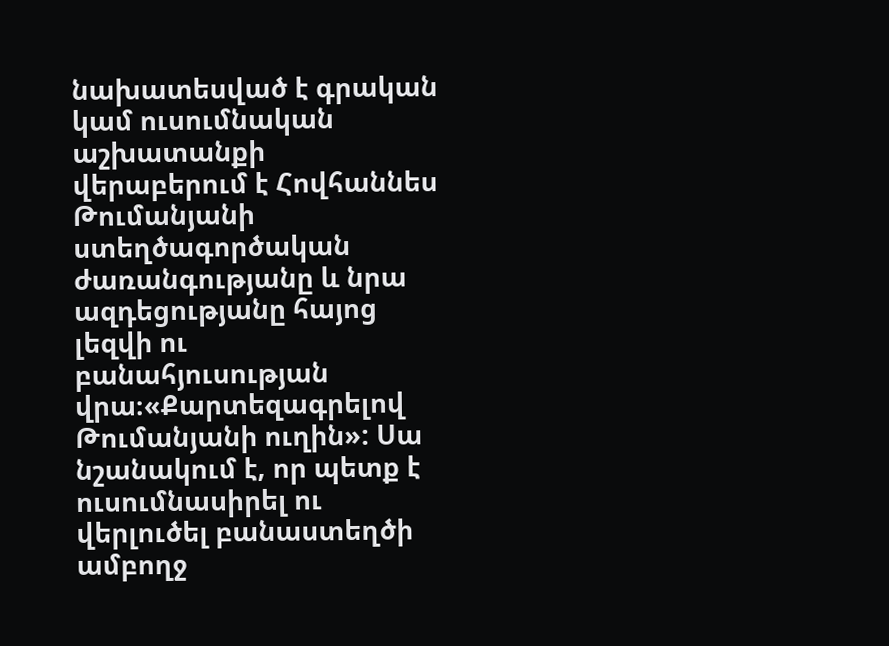նախատեսված է գրական կամ ուսումնական աշխատանքի վերաբերում է Հովհաննես Թումանյանի ստեղծագործական ժառանգությանը և նրա ազդեցությանը հայոց լեզվի ու բանահյուսության վրա։«Քարտեզագրելով Թումանյանի ուղին»: Սա նշանակում է, որ պետք է ուսումնասիրել ու վերլուծել բանաստեղծի ամբողջ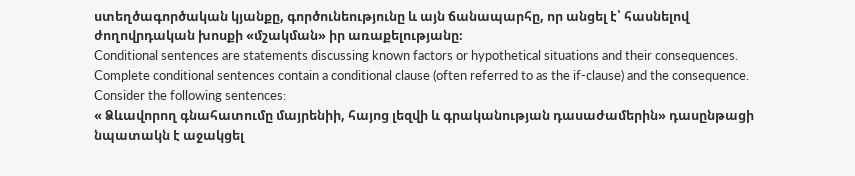ստեղծագործական կյանքը, գործունեությունը և այն ճանապարհը, որ անցել է՝ հասնելով ժողովրդական խոսքի «մշակման» իր առաքելությանը։
Conditional sentences are statements discussing known factors or hypothetical situations and their consequences. Complete conditional sentences contain a conditional clause (often referred to as the if-clause) and the consequence. Consider the following sentences:
« Ձևավորող գնահատումը մայրենիի, հայոց լեզվի և գրականության դասաժամերին» դասընթացի նպատակն է աջակցել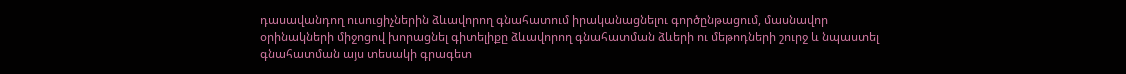դասավանդող ուսուցիչներին ձևավորող գնահատում իրականացնելու գործընթացում, մասնավոր օրինակների միջոցով խորացնել գիտելիքը ձևավորող գնահատման ձևերի ու մեթոդների շուրջ և նպաստել գնահատման այս տեսակի գրագետ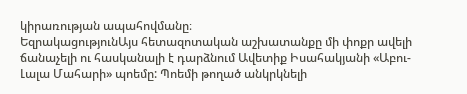կիրառության ապահովմանը։
ԵզրակացությունԱյս հետազոտական աշխատանքը մի փոքր ավելի ճանաչելի ու հասկանալի է դարձնում Ավետիք Իսահակյանի «Աբու-Լալա Մահարի» պոեմը: Պոեմի թողած անկրկնելի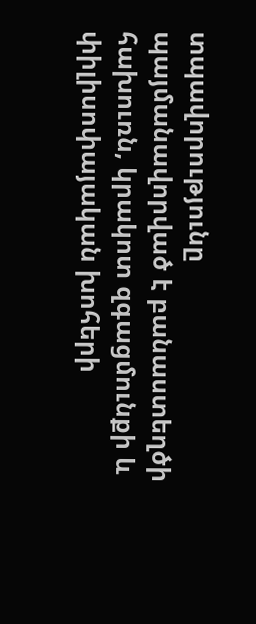տպավորությունը պայմանավորված է բանաստեղծի հախուռն, կրակոտ զգացմունքի և փիլիսոփայական խոհերի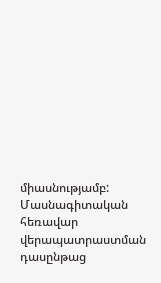միասնությամբ:
Մասնագիտական հեռավար վերապատրաստման դասընթաց